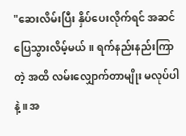"ဆေးလိမ်းပြီး နှိပ်ပေးလိုက်ရင် အဆင်ပြေသွားလိမ့်မယ်။ ရက်နည်းနည်းကြာတဲ့ အထိ လမ်းလျှောက်တာမျိုး မလုပ်ပါနဲ့။ အ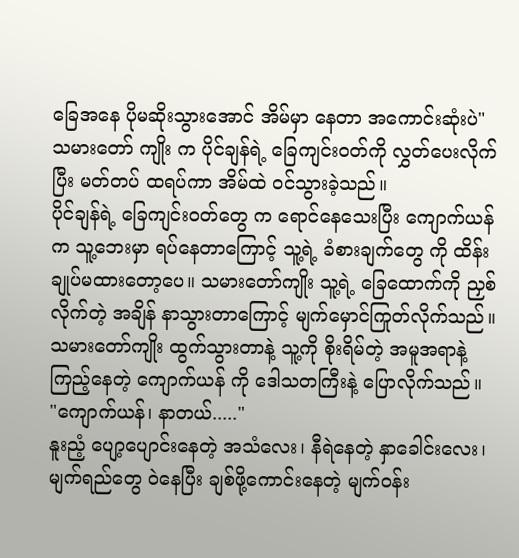ခြေအနေ ပိုမဆိုးသွားအောင် အိမ်မှာ နေတာ အကောင်းဆုံးပဲ"
သမားတော် ကျိုး က ပိုင်ချန်ရဲ့ ခြေကျင်းဝတ်ကို လွှတ်ပေးလိုက်ပြီး မတ်တပ် ထရပ်ကာ အိမ်ထဲ ဝင်သွားခဲ့သည်။
ပိုင်ချန်ရဲ့ ခြေကျင်းဝတ်တွေ က ရောင်နေသေးပြီး ကျောက်ယန် က သူ့ဘေးမှာ ရပ်နေတာကြောင့် သူ့ရဲ့ ခံစားချက်တွေ ကို ထိန်းချုပ်မထားတော့ပေ။ သမားတော်ကျိုး သူ့ရဲ့ ခြေထောက်ကို ညှစ်လိုက်တဲ့ အချိန် နာသွားတာကြောင့် မျက်မှောင်ကြုတ်လိုက်သည်။
သမားတော်ကျိုး ထွက်သွားတာနဲ့ သူ့ကို စိုးရိမ်တဲ့ အမူအရာနဲ့ ကြည့်နေတဲ့ ကျောက်ယန် ကို ဒေါသတကြီးနဲ့ ပြောလိုက်သည်။
"ကျောက်ယန်၊ နာတယ်....."
နူးညံ့ ပျော့ပျောင်းနေတဲ့ အသံလေး၊ နီရဲနေတဲ့ နှာခေါင်းလေး၊ မျက်ရည်တွေ ဝဲနေပြီး ချစ်ဖို့ကောင်းနေတဲ့ မျက်ဝန်း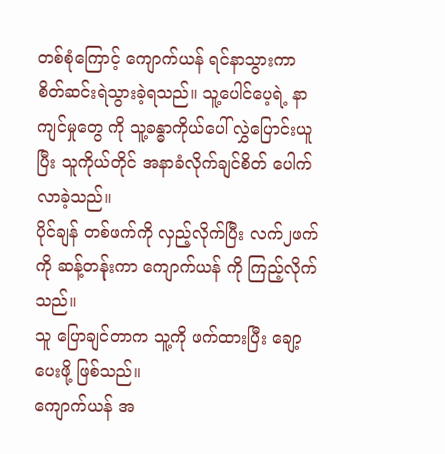တစ်စုံကြောင့် ကျောက်ယန် ရင်နာသွားကာ စိတ်ဆင်းရဲသွားခဲ့ရသည်။ သူ့ပေါင်ပေ့ရဲ့ နာကျင်မှုတွေ ကို သူ့ခန္ဓာကိုယ်ပေါ် လွှဲပြောင်းယူပြီး သူကိုယ်တိုင် အနာခံလိုက်ချင်စိတ် ပေါက်လာခဲ့သည်။
ပိုင်ချန် တစ်ဖက်ကို လှည့်လိုက်ပြီး လက်၂ဖက်ကို ဆန့်တန်ုးကာ ကျောက်ယန် ကို ကြည့်လိုက်သည်။
သူ ပြောချင်တာက သူ့ကို ဖက်ထားပြီး ချော့ပေးဖို့ ဖြစ်သည်။
ကျောက်ယန် အ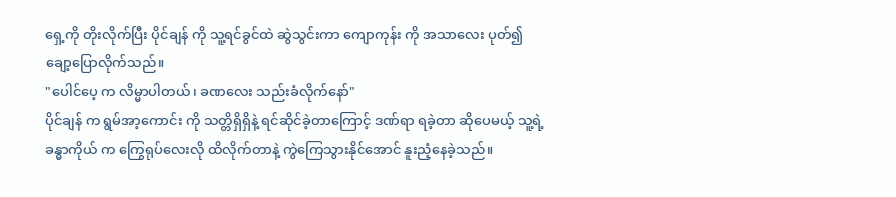ရှေ့ကို တိုးလိုက်ပြီး ပိုင်ချန် ကို သူ့ရင်ခွင်ထဲ ဆွဲသွင်းကာ ကျောကုန်း ကို အသာလေး ပုတ်၍ ချော့ပြောလိုက်သည်။
"ပေါင်ပေ့ က လိမ္မာပါတယ်၊ ခဏလေး သည်းခံလိုက်နော်"
ပိုင်ချန် က ရွမ်အာ့ကောင်း ကို သတ္တိရှိရှိနဲ့ ရင်ဆိုင်ခဲ့တာကြောင့် ဒဏ်ရာ ရခဲ့တာ ဆိုပေမယ့် သူ့ရဲ့ ခန္ဓာကိုယ် က ကြွေရုပ်လေးလို ထိလိုက်တာနဲ့ ကွဲကြေသွားနိုင်အောင် နူးညံ့နေခဲ့သည်။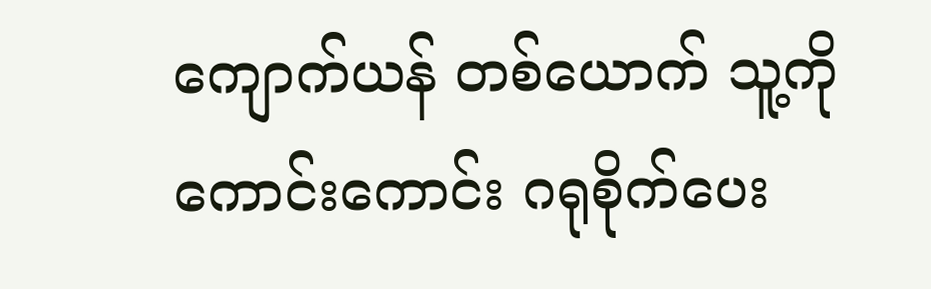ကျောက်ယန် တစ်ယောက် သူ့ကို ကောင်းကောင်း ဂရုစိုက်ပေး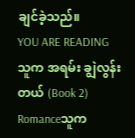ချင်ခဲ့သည်။
YOU ARE READING
သူက အရမ်း ချွဲလွန်းတယ် (Book 2)
Romanceသူက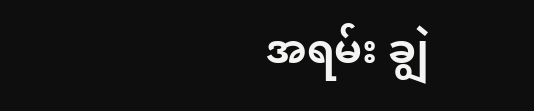အရမ်း ချွဲ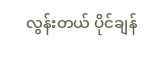လွန်းတယ် ပိုင်ချန်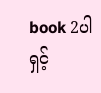book 2ပါရှင့်